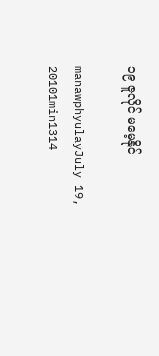၁၉ ဇူလိုင် မမေ့နိုင်

manawphyulayJuly 19, 20101min1314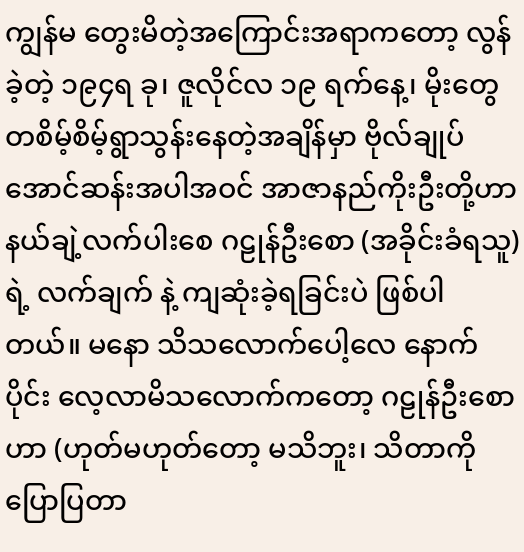ကျွန်မ တွေးမိတဲ့အကြောင်းအရာကတော့ လွန်ခဲ့တဲ့ ၁၉၄ရ ခု၊ ဇူလိုင်လ ၁၉ ရက်နေ့၊ မိုးတွေ တစိမ့်စိမ့်ရွာသွန်းနေတဲ့အချိန်မှာ ဗိုလ်ချုပ်အောင်ဆန်းအပါအဝင် အာဇာနည်ကိုးဦးတို့ဟာ နယ်ချဲ့လက်ပါးစေ ဂဠုန်ဦးစော (အခိုင်းခံရသူ)ရဲ့ လက်ချက် နဲ့ ကျဆုံးခဲ့ရခြင်းပဲ ဖြစ်ပါတယ်။ မနော သိသလောက်ပေါ့လေ နောက်ပိုင်း လေ့လာမိသလောက်ကတော့ ဂဠုန်ဦးစောဟာ (ဟုတ်မဟုတ်တော့ မသိဘူး၊ သိတာကို ပြောပြတာ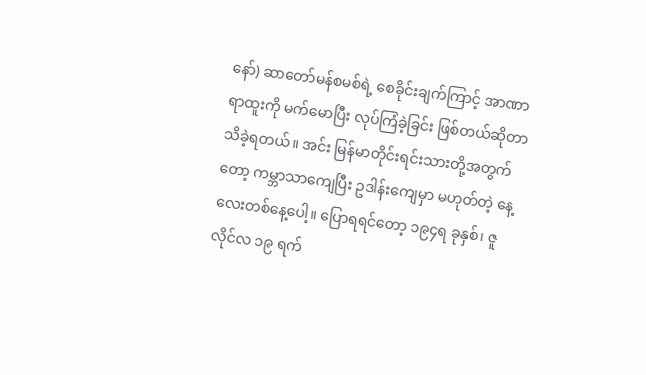နော်) ဆာတော်မန်စမစ်ရဲ့ စေခိုင်းချက်ကြာင့် အာဏာရာထူးကို မက်မောပြီး လုပ်ကြံခဲ့ခြင်း ဖြစ်တယ်ဆိုတာ သိခဲ့ရတယ်။ အင်း မြန်မာတိုင်းရင်းသားတို့အတွက် တော့ ကမ္ဘာသာကျေပြီး ဥဒါန်းကျေမှာ မဟုတ်တဲ့ နေ့လေးတစ်နေ့ပေါ့။ ပြောရရင်တော့ ၁၉၄ရ ခုနှစ်၊ ဇူလိုင်လ ၁၉ ရက်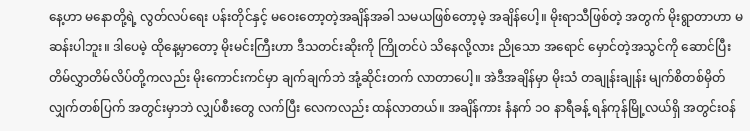နေ့ဟာ မနောတို့ရဲ့ လွတ်လပ်ရေး ပန်းတိုင်နှင့် မဝေးတော့တဲ့အချိန်အခါ သမယဖြစ်တော့မဲ့ အချိန်ပေါ့။ မိုးရာသီဖြစ်တဲ့ အတွက် မိုးရွာတာဟာ မဆန်းပါဘူး။ ဒါပေမဲ့ ထိုနေ့မှာတော့ မိုးမင်းကြီးဟာ ဒီသတင်းဆိုးကို ကြိုတင်ပဲ သိနေလို့လား ညိုသော အရောင် မှောင်တဲ့အသွင်ကို ဆောင်ပြီး တိမ်လွှာတိမ်လိပ်တို့ကလည်း မိုးကောင်းကင်မှာ ချက်ချက်ဘဲ အုံ့ဆိုင်းတက် လာတာပေါ့။ အဲဒီအချိန်မှာ မိုးသံ တချုန်းချုန်း မျက်စိတစ်မှိတ် လျှက်တစ်ပြက် အတွင်းမှာဘဲ လျှပ်စီးတွေ လက်ပြီး လေကလည်း ထန်လာတယ်။ အချိန်ကား နံနက် ၁ဝ နာရီခန့် ရန်ကုန်မြို့လယ်ရှိ အတွင်းဝန်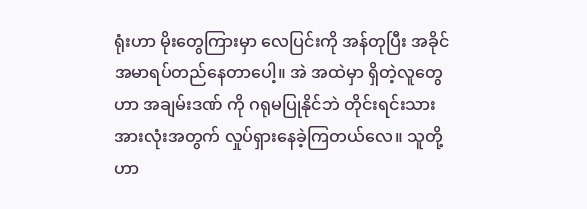ရုံးဟာ မိုးတွေကြားမှာ လေပြင်းကို အန်တုပြီး အခိုင်အမာရပ်တည်နေတာပေါ့။ အဲ အထဲမှာ ရှိတဲ့လူတွေဟာ အချမ်းဒဏ် ကို ဂရုမပြုနိုင်ဘဲ တိုင်းရင်းသားအားလုံးအတွက် လှုပ်ရှားနေခဲ့ကြတယ်လေ။ သူတို့ဟာ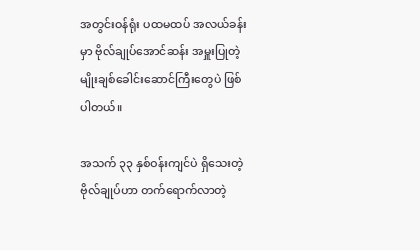အတွင်းဝန်ရုံး ပထမထပ် အလယ်ခန်းမှာ ဗိုလ်ချုပ်အောင်ဆန်း အမှူးပြုတဲ့ မျိုးချစ်ခေါင်းဆောင်ကြီးတွေပဲ ဖြစ်ပါတယ်။

အသက် ၃၃ နှစ်ဝန်းကျင်ပဲ ရှိသေးတဲ့ ဗိုလ်ချုပ်ဟာ တက်ရောက်လာတဲ့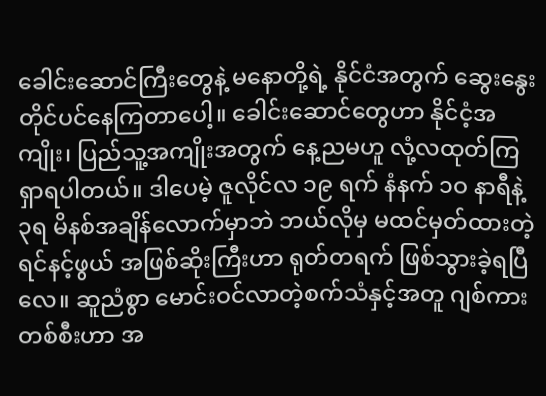ခေါင်းဆောင်ကြီးတွေနဲ့ မနောတို့ရဲ့ နိုင်ငံအတွက် ဆွေးနွေးတိုင်ပင်နေကြတာပေါ့။ ခေါင်းဆောင်တွေဟာ နိုင်ငံ့အကျိုး၊ ပြည်သူ့အကျိုးအတွက် နေ့ညမဟူ လုံ့လထုတ်ကြ ရှာရပါတယ်။ ဒါပေမဲ့ ဇူလိုင်လ ၁၉ ရက် နံနက် ၁ဝ နာရီနဲ့ ၃ရ မိနစ်အချိန်လောက်မှာဘဲ ဘယ်လိုမှ မထင်မှတ်ထားတဲ့ ရင်နင့်ဖွယ် အဖြစ်ဆိုးကြီးဟာ ရုတ်တရက် ဖြစ်သွားခဲ့ရပြီလေ။ ဆူညံစွာ မောင်းဝင်လာတဲ့စက်သံနှင့်အတူ ဂျစ်ကားတစ်စီးဟာ အ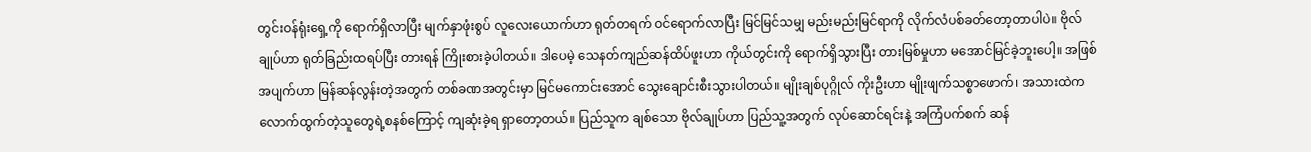တွင်းဝန်ရုံးရှေ့ကို ရောက်ရှိလာပြီး မျက်နှာဖုံးစွပ် လူလေးယောက်ဟာ ရုတ်တရက် ဝင်ရောက်လာပြီး မြင်မြင်သမျှ မည်းမည်းမြင်ရာကို လိုက်လံပစ်ခတ်တော့တာပါပဲ။ ဗိုလ်ချုပ်ဟာ ရုတ်ခြည်းထရပ်ပြီး တားရန် ကြိုးစားခဲ့ပါတယ်။ ဒါပေမဲ့ သေနတ်ကျည်ဆန်ထိပ်ဖူးဟာ ကိုယ်တွင်းကို ရောက်ရှိသွားပြီး တားမြစ်မှုဟာ မအောင်မြင်ခဲ့ဘူးပေါ့။ အဖြစ်အပျက်ဟာ မြန်ဆန်လွန်းတဲ့အတွက် တစ်ခဏအတွင်းမှာ မြင်မကောင်းအောင် သွေးချောင်းစီးသွားပါတယ်။ မျိုးချစ်ပုဂ္ဂိုလ် ကိုးဦးဟာ မျိုးဖျက်သစ္စာဖောက်၊ အသားထဲက လောက်ထွက်တဲ့သူတွေရဲ့စနစ်ကြောင့် ကျဆုံးခဲ့ရ ရှာတော့တယ်။ ပြည်သူက ချစ်သော ဗိုလ်ချုပ်ဟာ ပြည်သူ့အတွက် လုပ်ဆောင်ရင်းနဲ့ အကြံပက်စက် ဆန်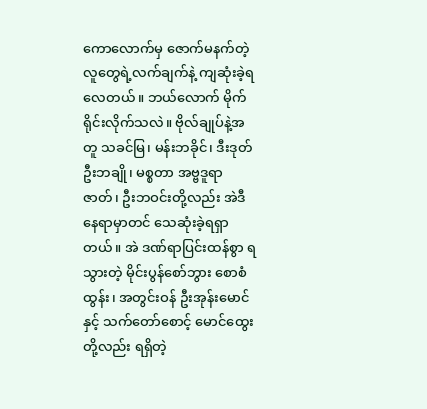ကောလောက်မှ ဇောက်မနက်တဲ့ လူတွေရဲ့လက်ချက်နဲ့ ကျဆုံးခဲ့ရလေတယ်။ ဘယ်လောက် မိုက်ရိုင်းလိုက်သလဲ။ ဗိုလ်ချုပ်နဲ့အတူ သခင်မြ၊ မန်းဘခိုင်၊ ဒီးဒုတ်ဦးဘချို၊ မစ္စတာ အဗ္ဗဒူရာဇာတ်၊ ဦးဘဝင်းတို့လည်း အဲဒီနေရာမှာတင် သေဆုံးခဲ့ရရှာတယ်။ အဲ ဒဏ်ရာပြင်းထန်စွာ ရသွားတဲ့ မိုင်းပွန်စော်ဘွား စောစံထွန်း၊ အတွင်းဝန် ဦးအုန်းမောင်နှင့် သက်တော်စောင့် မောင်ထွေးတို့လည်း ရရှိတဲ့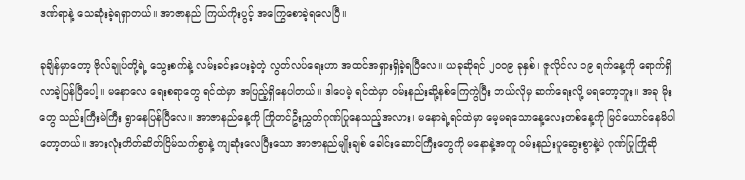ဒဏ်ရာနဲ့ သေဆုံးခဲ့ရရှာတယ်။ အာဇာနည် ကြယ်ကိုးပွင့် အကြွေစောခဲ့ရလေပြီ။

ခုချိန်မှာတော့ ဗိုလ်ချုပ်တို့ရဲ့ သွေးစက်နဲ့ လမ်းခင်းပေးခဲ့တဲ့ လွတ်လပ်ရေးဟာ အထင်အရှားရှိခဲ့ရပြီလေ။ ယခုဆိုရင် ၂၀၀၉ ခုနှစ်၊ ဇူလိုင်လ ၁၉ ရက်နေ့ကို ရောက်ရှိ လာခဲ့ပြန်ပြီပေါ့။ မနောလေ ရေးစရာတွေ ရင်ထဲမှာ အပြည့်ရှိနေပါတယ်။ ဒါပေမဲ့ ရင်ထဲမှာ ဝမ်းနည်းဆို့နစ်ကြေကွဲပြီး ဘယ်လိုမှ ဆက်ရေးလို့ မရတော့ဘူး။ အခု မိုးတွေ သည်းကြီးမဲကြီး ရွာနေပြန်ပြီလေ။ အာဇာနည်နေ့ကို ကြိုတင်ဦးညွှတ်ဂုဏ်ပြုနေသည့်အလား၊ မနောရဲ့ရင်ထဲမှာ မေ့မရသောနေ့လေးတစ်နေ့ကို မြင်ယောင်နေမိပါ တော့တယ်။ အားလုံးတိတ်ဆိတ်ငြိမ်သက်စွာနဲ့ ကျဆုံးလေပြီးသော အာဇာနည်မျိုးချစ် ခေါင်းဆောင်ကြီးတွေကို မနောနဲ့အတူ ဝမ်းနည်းပူဆွေးစွာနဲ့ပဲ ဂုဏ်ပြုကြိုဆို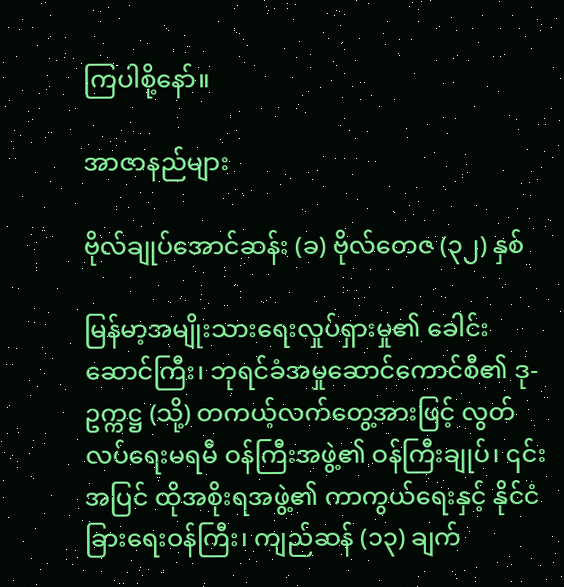ကြပါစို့နော်။

အာဇာနည်များ

ဗိုလ်ချုပ်အောင်ဆန်း (ခ) ဗိုလ်တေဇ (၃၂) နှစ်

မြန်မာ့အမျိုးသားရေးလှုပ်ရှားမှု၏ ခေါင်းဆောင်ကြီး၊ ဘုရင်ခံအမှုဆောင်ကောင်စီ၏ ဒု-ဥက္ကဋ္ဌ (သို့) တကယ့်လက်တွေ့အားဖြင့် လွတ်လပ်ရေးမရမီ ဝန်ကြီးအဖွဲ့၏ ဝန်ကြီးချုပ်၊ ၎င်းအပြင် ထိုအစိုးရအဖွဲ့၏ ကာကွယ်ရေးနှင့် နိုင်ငံခြားရေးဝန်ကြီး၊ ကျည်ဆန် (၁၃) ချက်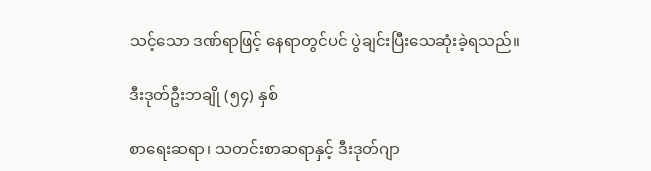သင့်သော ဒဏ်ရာဖြင့် နေရာတွင်ပင် ပွဲချင်းပြီးသေဆုံးခဲ့ရသည်။

ဒီးဒုတ်ဦးဘချို (၅၄) နှစ်

စာရေးဆရာ၊ သတင်းစာဆရာနှင့် ဒီးဒုတ်ဂျာ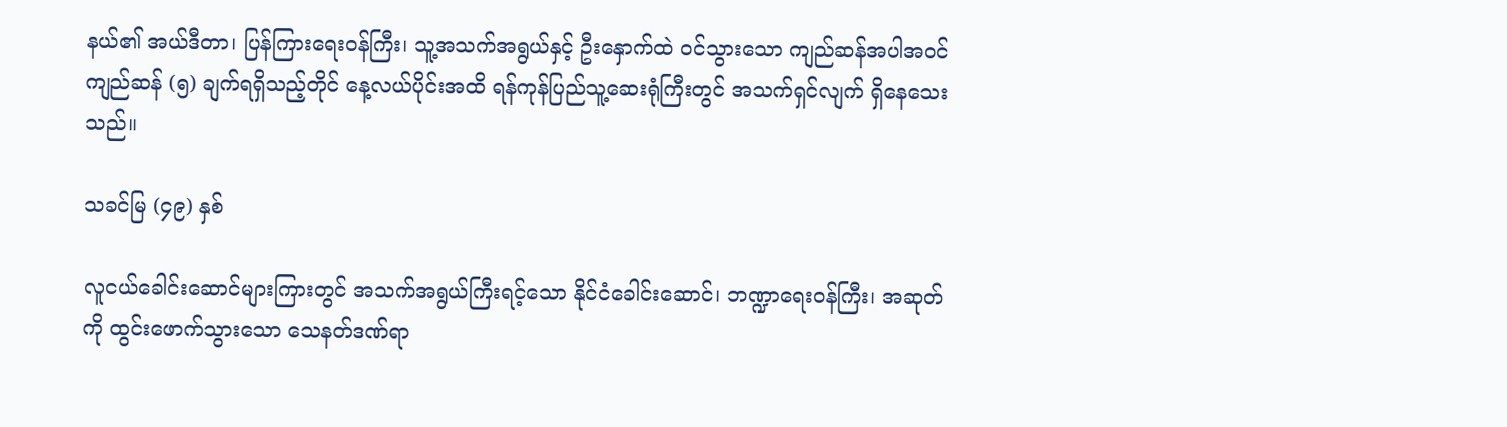နယ်၏ အယ်ဒီတာ၊ ပြန်ကြားရေးဝန်ကြီး၊ သူ့အသက်အရွယ်နှင့် ဦးနှောက်ထဲ ဝင်သွားသော ကျည်ဆန်အပါအဝင် ကျည်ဆန် (၅) ချက်ရရှိသည့်တိုင် နေ့လယ်ပိုင်းအထိ ရန်ကုန်ပြည်သူ့ဆေးရုံကြီးတွင် အသက်ရှင်လျက် ရှိနေသေးသည်။

သခင်မြ (၄၉) နှစ်

လူငယ်ခေါင်းဆောင်များကြားတွင် အသက်အရွယ်ကြီးရင့်သော နိုင်ငံခေါင်းဆောင်၊ ဘဏ္ဍာရေးဝန်ကြီး၊ အဆုတ်ကို ထွင်းဖောက်သွားသော သေနတ်ဒဏ်ရာ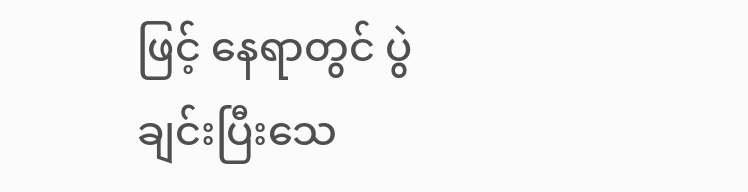ဖြင့် နေရာတွင် ပွဲချင်းပြီးသေ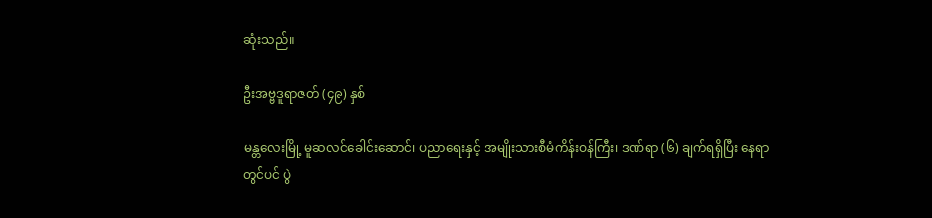ဆုံးသည်။

ဦးအဗ္ဗဒူရာဇတ် (၄၉) နှစ်

မန္တလေးမြို့ မူဆလင်ခေါင်းဆောင်၊ ပညာရေးနှင့် အမျိုးသားစီမံကိန်းဝန်ကြီး၊ ဒဏ်ရာ (၆) ချက်ရရှိပြီး နေရာတွင်ပင် ပွဲ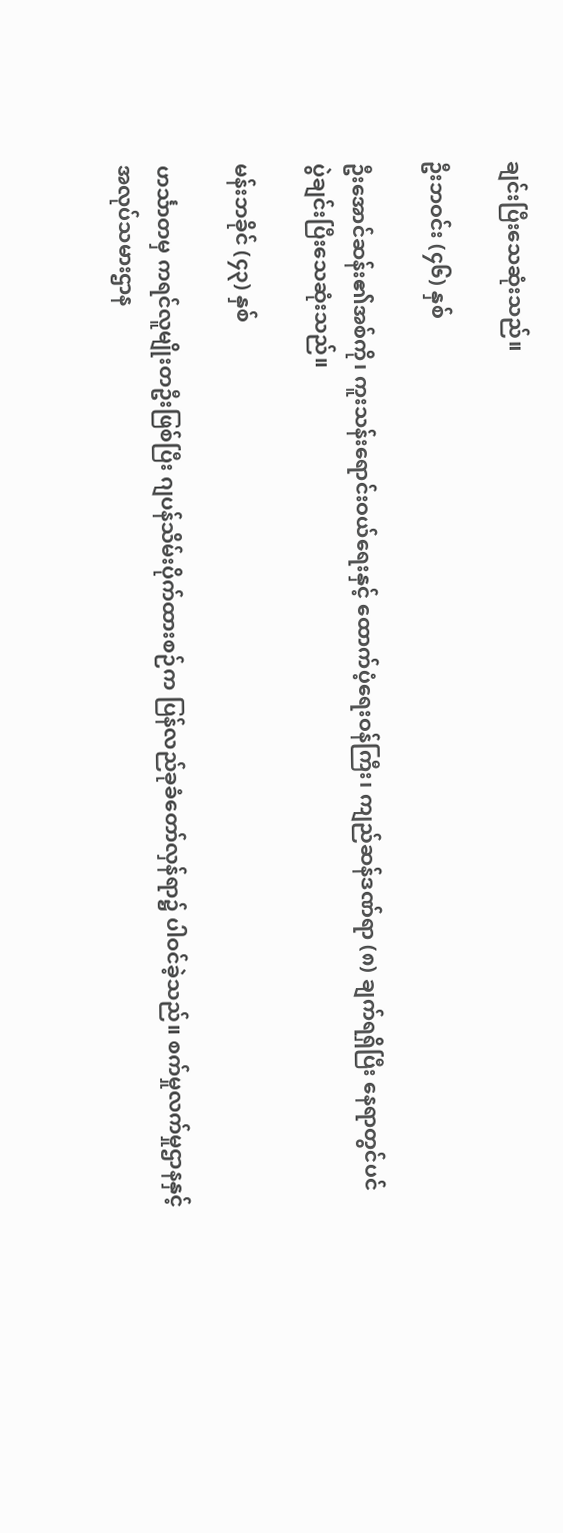ချင်းပြီးသေဆုံးသည်။

ဦးဘဝင်း (၄၆) နှစ်

ဦးအောင်ဆန်း၏အစ်ကို၊ ကူးသန်းရောင်းဝယ်ရေးနှင့် ထောက်ပံ့ရေးဝန်ကြီး၊ ကျည်ဆန်ဒဏ်ရာ (၈) ချက်ရရှိပြီး နေရာတွင်ပင် ပွဲချင်းပြီးသေဆုံးသည်။

မန်းဘခိုင် (၄၃) နှစ်

ဟင်္သာတမှ ကရင်လူမျိုးတဦးဖြစ်ပြီး ဂျပန်သိမ်းပိုက်ထားစဉ်က ပြန်လည်ခုခံတော်လှန်ရာ၌ ပါဝင်ခဲ့သည်။ စက်မှုလက်မှုဌာနနှင့် အလုပ်သမားဌာန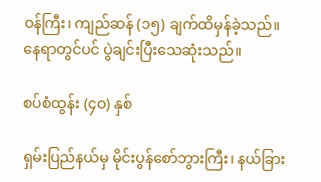ဝန်ကြီး၊ ကျည်ဆန် (၁၅) ချက်ထိမှန်ခဲ့သည်။ နေရာတွင်ပင် ပွဲချင်းပြီးသေဆုံးသည်။

စပ်စံထွန်း (၄ဝ) နှစ်

ရှမ်းပြည်နယ်မှ မိုင်းပွန်စော်ဘွားကြီး၊ နယ်ခြား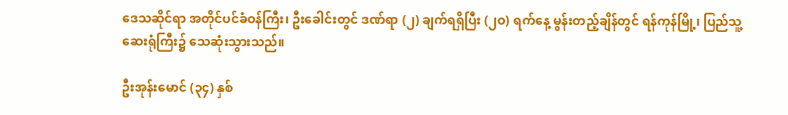ဒေသဆိုင်ရာ အတိုင်ပင်ခံဝန်ကြီး၊ ဦးခေါင်းတွင် ဒဏ်ရာ (၂) ချက်ရရှိပြီး (၂ဝ) ရက်နေ့ မွန်းတည့်ချိန်တွင် ရန်ကုန်မြို့၊ ပြည်သူ့ဆေးရုံကြီး၌ သေဆုံးသွားသည်။

ဦးအုန်းမောင် (၃၄) နှစ်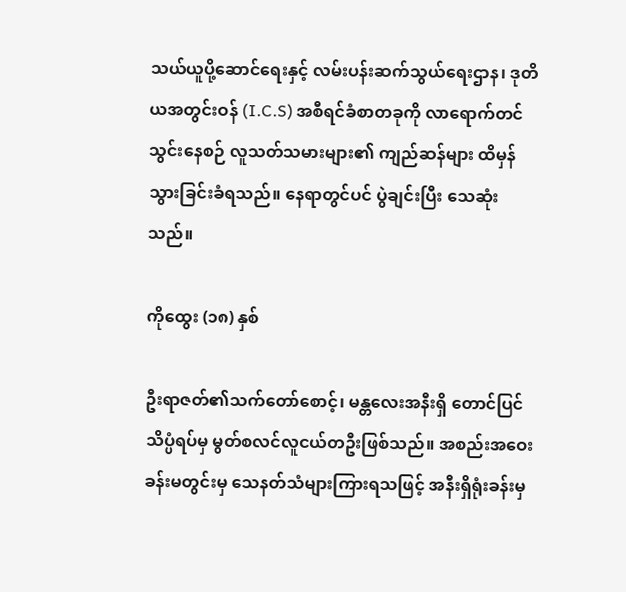သယ်ယူပို့ဆောင်ရေးနှင့် လမ်းပန်းဆက်သွယ်ရေးဌာန၊ ဒုတိယအတွင်းဝန် (I.C.S) အစီရင်ခံစာတခုကို လာရောက်တင်သွင်းနေစဉ် လူသတ်သမားများ၏ ကျည်ဆန်များ ထိမှန်သွားခြင်းခံရသည်။ နေရာတွင်ပင် ပွဲချင်းပြီး သေဆုံးသည်။

ကိုထွေး (၁၈) နှစ်

ဦးရာဇတ်၏သက်တော်စောင့်၊ မန္တလေးအနီးရှိ တောင်ပြင်သိပ္ပံရပ်မှ မွတ်စလင်လူငယ်တဦးဖြစ်သည်။ အစည်းအဝေးခန်းမတွင်းမှ သေနတ်သံများကြားရသဖြင့် အနီးရှိရုံးခန်းမှ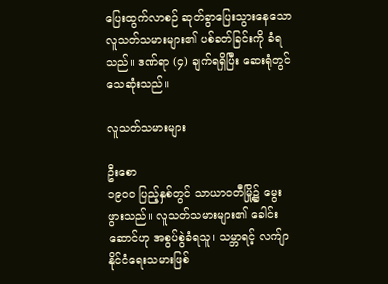ပြေးထွက်လာစဉ် ဆုတ်ခွာပြေးသွားနေသော လူသတ်သမားများ၏ ပစ်ခတ်ခြင်းကို ခံရသည်။ ဒဏ်ရာ (၄) ချက်ရရှိပြီး ဆေးရုံတွင် သေဆုံးသည်။

လူသတ်သမားများ

ဦးစော
၁၉ဝဝ ပြည့်နှစ်တွင် သာယာဝတီမြို့၌ မွေးဖွားသည်။ လူသတ်သမားများ၏ ခေါင်းဆောင်ဟု အစွပ်စွဲခံရသူ၊ သမ္ဘာရင့် လက်ျာနိုင်ငံရေးသမားဖြစ်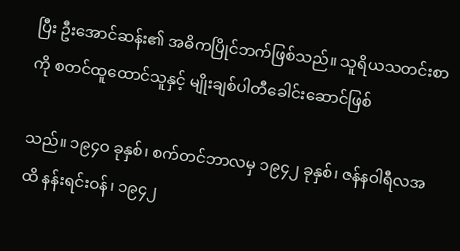ပြီး ဦးအောင်ဆန်း၏ အဓိကပြိုင်ဘက်ဖြစ်သည်။ သူရိယသတင်းစာကို စတင်ထူထောင်သူနှင့် မျိုးချစ်ပါတီခေါင်းဆောင်ဖြစ်

သည်။ ၁၉၄ဝ ခုနှစ်၊ စက်တင်ဘာလမှ ၁၉၄၂ ခုနှစ်၊ ဇန်နဝါရီလအထိ နန်းရင်းဝန်၊ ၁၉၄၂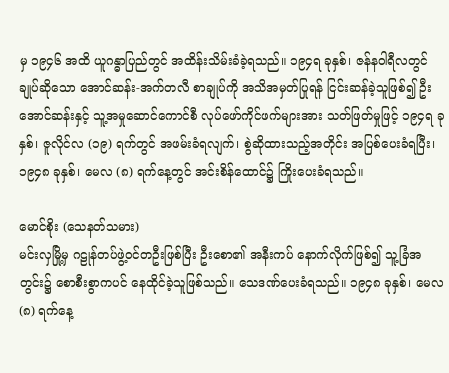မှ ၁၉၄၆ အထိ ယူဂန္ဓာပြည်တွင် အထိန်းသိမ်းခံခဲ့ရသည်။ ၁၉၄ရ ခုနှစ်၊ ဇန်နဝါရီလတွင်ချုပ်ဆိုသော အောင်ဆန်း-အက်တလီ စာချုပ်ကို အသိအမှတ်ပြုရန် ငြင်းဆန်ခဲ့သူဖြစ်၍ ဦးအောင်ဆန်းနှင့် သူ့အမှုဆောင်ကောင်စီ လုပ်ဖော်ကိုင်ဖက်များအား သတ်ဖြတ်မှုဖြင့် ၁၉၄ရ ခုနှစ်၊ ဇူလိုင်လ (၁၉) ရက်တွင် အဖမ်းခံရလျက်၊ စွဲဆိုထားသည့်အတိုင်း အပြစ်ပေးခံရပြီး၊ ၁၉၄၈ ခုနှစ်၊ မေလ (၈) ရက်နေ့တွင် အင်းစိန်ထောင်၌ ကြိုးပေးခံရသည်။

မောင်စိုး (သေနတ်သမား)
မင်းလှမြို့မှ ဂဠုန်တပ်ဖွဲ့ဝင်တဦးဖြစ်ပြီး ဦးစော၏ အနီးကပ် နောက်လိုက်ဖြစ်၍ သူ့ခြံအတွင်း၌ စောစီးစွာကပင် နေထိုင်ခဲ့သူဖြစ်သည်။ သေဒဏ်ပေးခံရသည်။ ၁၉၄၈ ခုနှစ်၊ မေလ (၈) ရက်နေ့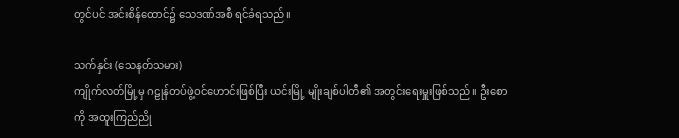တွင်ပင် အင်းစိန်ထောင်၌ သေဒဏ်အစီ ရင်ခံရသည်။

သက်နှင်း (သေနတ်သမား)
ကျိုက်လတ်မြို့မှ ဂဠုန်တပ်ဖွဲ့ဝင်ဟောင်းဖြစ်ပြီး ယင်းမြို့ မျိုးချစ်ပါတီ၏ အတွင်းရေးမှူးဖြစ်သည်။ ဦးစောကို အထူးကြည်ညို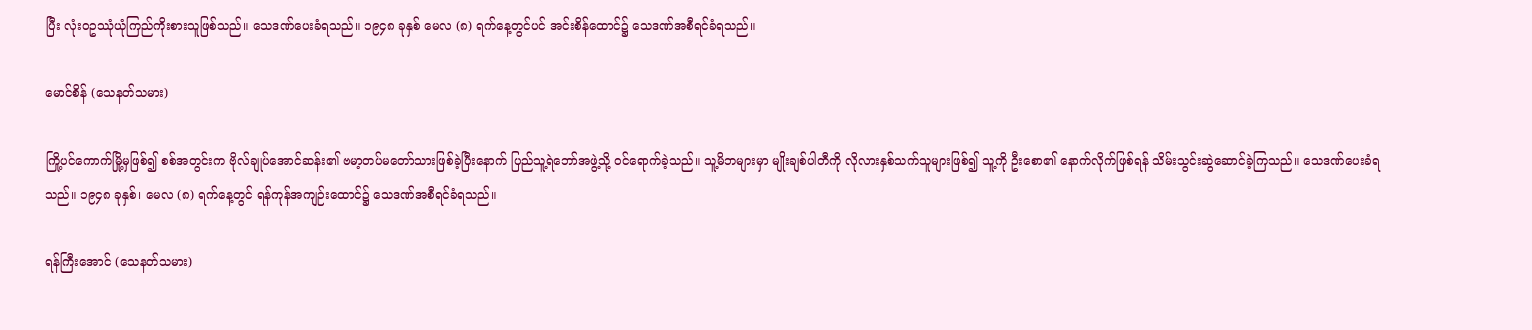ပြီး လုံးဝဥဿုံယုံကြည်ကိုးစားသူဖြစ်သည်။ သေဒဏ်ပေးခံရသည်။ ၁၉၄၈ ခုနှစ် မေလ (၈) ရက်နေ့တွင်ပင် အင်းစိန်ထောင်၌ သေဒဏ်အစီရင်ခံရသည်။

မောင်စိန် (သေနတ်သမား)

ကြို့ပင်ကောက်မြို့မှဖြစ်၍ စစ်အတွင်းက ဗိုလ်ချုပ်အောင်ဆန်း၏ ဗမာ့တပ်မတော်သားဖြစ်ခဲ့ပြီးနောက် ပြည်သူ့ရဲဘော်အဖွဲ့သို့ ဝင်ရောက်ခဲ့သည်။ သူ့မိဘများမှာ မျိုးချစ်ပါတီကို လိုလားနှစ်သက်သူများဖြစ်၍ သူ့ကို ဦးစော၏ နောက်လိုက်ဖြစ်ရန် သိမ်းသွင်းဆွဲဆောင်ခဲ့ကြသည်။ သေဒဏ်ပေးခံရသည်။ ၁၉၄၈ ခုနှစ်၊ မေလ (၈) ရက်နေ့တွင် ရန်ကုန်အကျဉ်းထောင်၌ သေဒဏ်အစီရင်ခံရသည်။

ရန်ကြီးအောင် (သေနတ်သမား)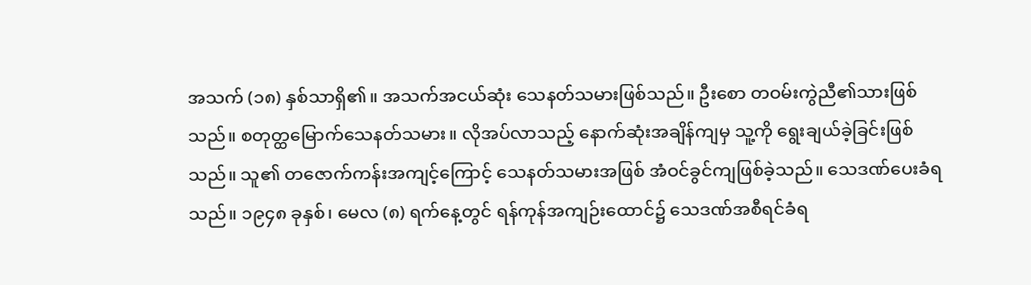အသက် (၁၈) နှစ်သာရှိ၏။ အသက်အငယ်ဆုံး သေနတ်သမားဖြစ်သည်။ ဦးစော တဝမ်းကွဲညီ၏သားဖြစ်သည်။ စတုတ္ထမြောက်သေနတ်သမား။ လိုအပ်လာသည့် နောက်ဆုံးအချိန်ကျမှ သူ့ကို ရွေးချယ်ခဲ့ခြင်းဖြစ်သည်။ သူ၏ တဇောက်ကန်းအကျင့်ကြောင့် သေနတ်သမားအဖြစ် အံဝင်ခွင်ကျဖြစ်ခဲ့သည်။ သေဒဏ်ပေးခံရသည်။ ၁၉၄၈ ခုနှစ်၊ မေလ (၈) ရက်နေ့တွင် ရန်ကုန်အကျဉ်းထောင်၌ သေဒဏ်အစီရင်ခံရ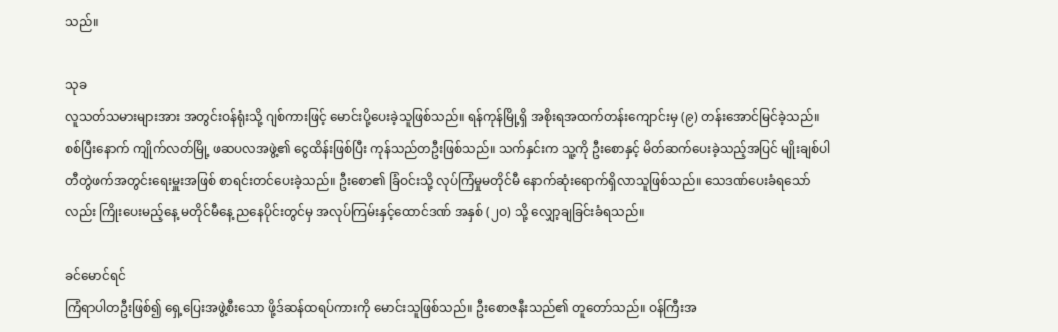သည်။

သုခ
လူသတ်သမားများအား အတွင်းဝန်ရုံးသို့ ဂျစ်ကားဖြင့် မောင်းပို့ပေးခဲ့သူဖြစ်သည်။ ရန်ကုန်မြို့ရှိ အစိုးရအထက်တန်းကျောင်းမှ (၉) တန်းအောင်မြင်ခဲ့သည်။ စစ်ပြီးနောက် ကျိုက်လတ်မြို့ ဖဆပလအဖွဲ့၏ ငွေထိန်းဖြစ်ပြီး ကုန်သည်တဦးဖြစ်သည်။ သက်နှင်းက သူ့ကို ဦးစောနှင့် မိတ်ဆက်ပေးခဲ့သည့်အပြင် မျိုးချစ်ပါတီတွဲဖက်အတွင်းရေးမှူးအဖြစ် စာရင်းတင်ပေးခဲ့သည်။ ဦးစော၏ ခြံဝင်းသို့ လုပ်ကြံမှုမတိုင်မီ နောက်ဆုံးရောက်ရှိလာသူဖြစ်သည်။ သေဒဏ်ပေးခံရသော်လည်း ကြိုးပေးမည့်နေ့ မတိုင်မီနေ့ ညနေပိုင်းတွင်မှ အလုပ်ကြမ်းနှင့်ထောင်ဒဏ် အနှစ် (၂ဝ) သို့ လျှော့ချခြင်းခံရသည်။

ခင်မောင်ရင်
ကြံရာပါတဦးဖြစ်၍ ရှေ့ပြေးအဖွဲ့စီးသော ဖို့ဒ်ဆန်ထရပ်ကားကို မောင်းသူဖြစ်သည်။ ဦးစောဇနီးသည်၏ တူတော်သည်။ ဝန်ကြီးအ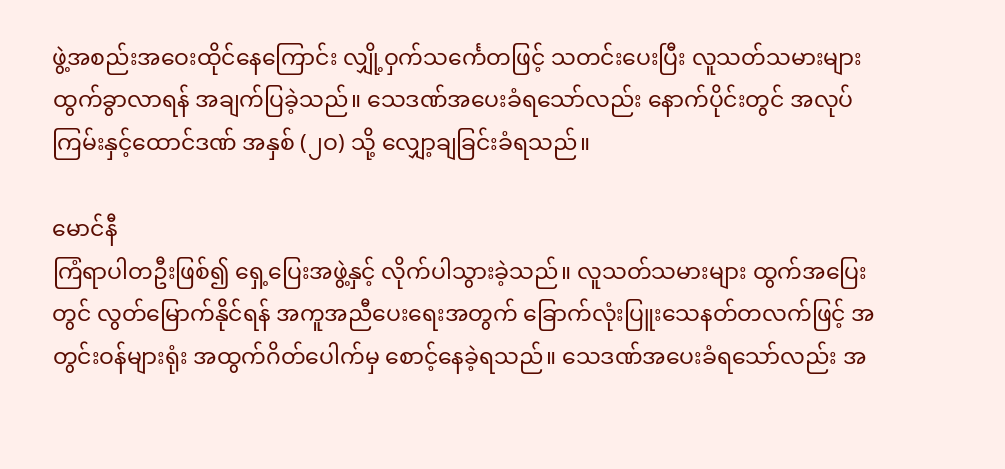ဖွဲ့အစည်းအဝေးထိုင်နေကြောင်း လျှို့ဝှက်သင်္ကေတဖြင့် သတင်းပေးပြီး လူသတ်သမားများ ထွက်ခွာလာရန် အချက်ပြခဲ့သည်။ သေဒဏ်အပေးခံရသော်လည်း နောက်ပိုင်းတွင် အလုပ်ကြမ်းနှင့်ထောင်ဒဏ် အနှစ် (၂ဝ) သို့ လျှော့ချခြင်းခံရသည်။

မောင်နီ
ကြံရာပါတဦးဖြစ်၍ ရှေ့ပြေးအဖွဲ့နှင့် လိုက်ပါသွားခဲ့သည်။ လူသတ်သမားများ ထွက်အပြေးတွင် လွတ်မြောက်နိုင်ရန် အကူအညီပေးရေးအတွက် ခြောက်လုံးပြူးသေနတ်တလက်ဖြင့် အတွင်းဝန်များရုံး အထွက်ဂိတ်ပေါက်မှ စောင့်နေခဲ့ရသည်။ သေဒဏ်အပေးခံရသော်လည်း အ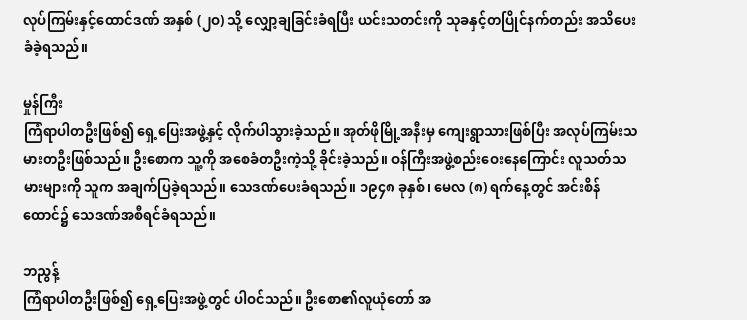လုပ်ကြမ်းနှင့်ထောင်ဒဏ် အနှစ် (၂ဝ) သို့ လျှော့ချခြင်းခံရပြီး ယင်းသတင်းကို သုခနှင့်တပြိုင်နက်တည်း အသိပေးခံခဲ့ရသည်။

မှုန်ကြီး
ကြံရာပါတဦးဖြစ်၍ ရှေ့ပြေးအဖွဲ့နှင့် လိုက်ပါသွားခဲ့သည်။ အုတ်ဖိုမြို့အနီးမှ ကျေးရွာသားဖြစ်ပြီး အလုပ်ကြမ်းသမားတဦးဖြစ်သည်။ ဦးစောက သူ့ကို အစေခံတဦးကဲ့သို့ ခိုင်းခဲ့သည်။ ဝန်ကြီးအဖွဲ့စည်းဝေးနေကြောင်း လူသတ်သမားများကို သူက အချက်ပြခဲ့ရသည်။ သေဒဏ်ပေးခံရသည်။ ၁၉၄၈ ခုနှစ်၊ မေလ (၈) ရက်နေ့တွင် အင်းစိန်ထောင်၌ သေဒဏ်အစီရင်ခံရသည်။

ဘညွန့်
ကြံရာပါတဦးဖြစ်၍ ရှေ့ပြေးအဖွဲ့တွင် ပါဝင်သည်။ ဦးစော၏လူယုံတော် အ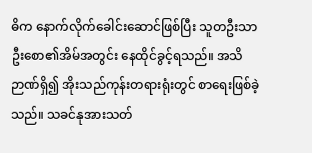ဓိက နောက်လိုက်ခေါင်းဆောင်ဖြစ်ပြီး သူတဦးသာ ဦးစော၏အိမ်အတွင်း နေထိုင်ခွင့်ရသည်။ အသိဉာဏ်ရှိ၍ အိုးသည်ကုန်းတရားရုံးတွင် စာရေးဖြစ်ခဲ့သည်။ သခင်နုအားသတ်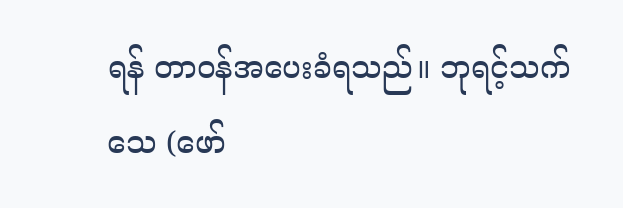ရန် တာဝန်အပေးခံရသည်။ ဘုရင့်သက်သေ (ဖော်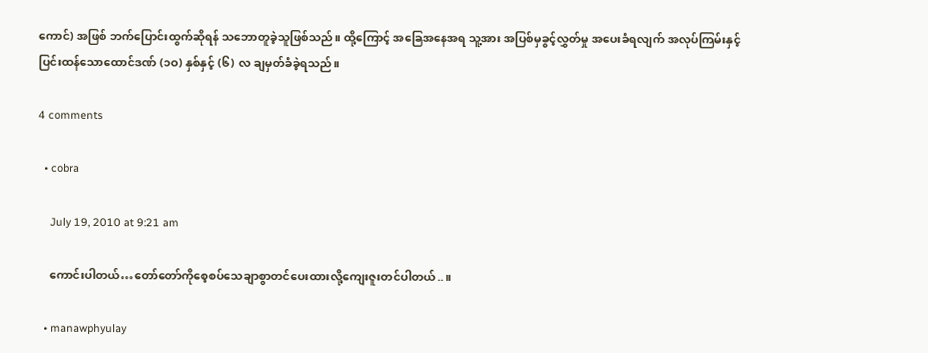ကောင်) အဖြစ် ဘက်ပြောင်းထွက်ဆိုရန် သဘောတူခဲ့သူဖြစ်သည်။ ထို့ကြောင့် အခြေအနေအရ သူ့အား အပြစ်မှခွင့်လွှတ်မှု အပေးခံရလျက် အလုပ်ကြမ်းနှင့် ပြင်းထန်သောထောင်ဒဏ် (၁ဝ) နှစ်နှင့် (၆) လ ချမှတ်ခံခဲ့ရသည်။

4 comments

  • cobra

    July 19, 2010 at 9:21 am

    ကောင်းပါတယ်…တော်တော်ကိုစေ့စပ်သေချာစွာတင်ပေးထားလို့ကျေးဇူးတင်ပါတယ်..။

  • manawphyulay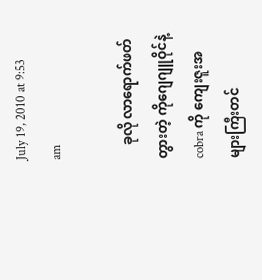July 19, 2010 at 9:53 am

    ခုလို လာရောက်ဖတ်တွားတဲ့ ကိုဂျေဂျူဝိုင်နဲ့ cobra ကို ကျေးဇူးအများကြီးတင်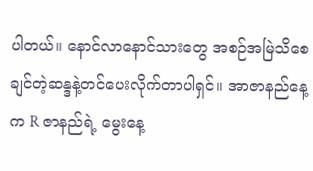ပါတယ်။ နောင်လာနောင်သားတွေ အစဉ်အမြဲသိစေချင်တဲ့ဆန္ဒနဲ့တင်ပေးလိုက်တာပါရှင်။ အာဇာနည်နေ့က R ဇာနည်ရဲ့ မွေးနေ့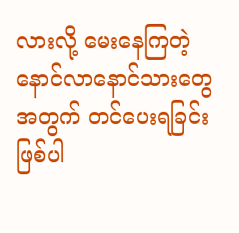လားလို့ မေးနေကြတဲ့ နောင်လာနောင်သားတွေအတွက် တင်ပေးရခြင်းဖြစ်ပါ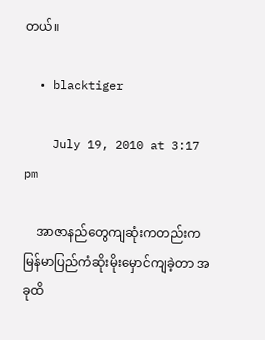တယ်။

  • blacktiger

    July 19, 2010 at 3:17 pm

    အာဇာနည်တွေကျဆုံးကတည်းကမြန်မာပြည်ကံဆိုးမိုးမှောင်ကျခဲ့တာ အခုထိ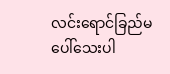လင်းရောင်ခြည်မပေါ်သေးပါ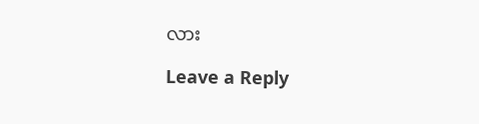လား

Leave a Reply